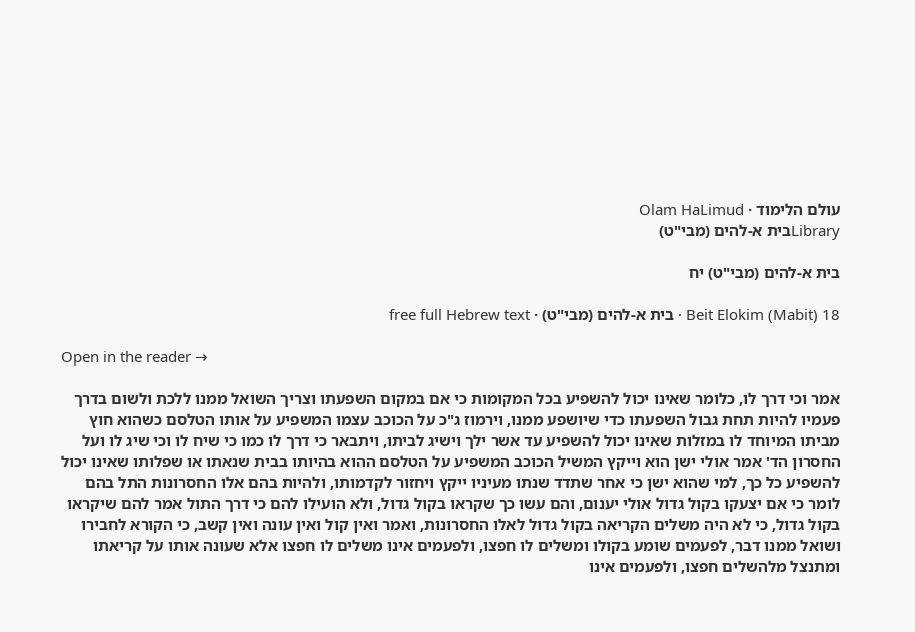עולם הלימוד · Olam HaLimud
Libraryבית א-להים (מבי"ט)

בית א-להים (מבי"ט) יח

Beit Elokim (Mabit) 18 · בית א-להים (מבי"ט) · free full Hebrew text

Open in the reader →

אמר וכי דרך לו, כלומר שאינו יכול להשפיע בכל המקומות כי אם במקום השפעתו וצריך השואל ממנו ללכת ולשום בדרך פעמיו להיות תחת גבול השפעתו כדי שיושפע ממנו, וירמוז ג"כ על הכוכב עצמו המשפיע על אותו הטלסם כשהוא חוץ מביתו המיוחד לו במזלות שאינו יכול להשפיע עד אשר ילך וישיג לביתו, ויתבאר כי דרך לו כמו כי שיח לו וכי שיג לו ועל החסרון הד' אמר אולי ישן הוא וייקץ המשיל הכוכב המשפיע על הטלסם ההוא בהיותו בבית שנאתו או שפלותו שאינו יכול להשפיע כל כך, למי שהוא ישן כי אחר שתדד שנתו מעיניו ייקץ ויחזור לקדמותו, ולהיות בהם אלו החסרונות התל בהם לומר כי אם יצעקו בקול גדול אולי יענום, והם עשו כך שקראו בקול גדול, ולא הועילו להם כי דרך התול אמר להם שיקראו בקול גדול, כי לא היה משלים הקריאה בקול גדול לאלו החסרונות, ואמר ואין קול ואין עונה ואין קשב, כי הקורא לחבירו ושואל ממנו דבר, לפעמים שומע בקולו ומשלים לו חפצו, ולפעמים אינו משלים לו חפצו אלא שעונה אותו על קריאתו ומתנצל מלהשלים חפצו, ולפעמים אינו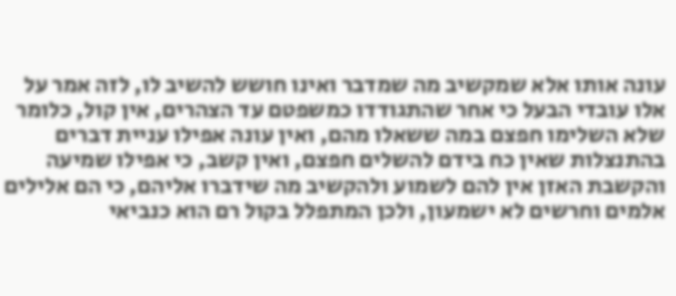עונה אותו אלא שמקשיב מה שמדבר ואינו חושש להשיב לו, לזה אמר על אלו עובדי הבעל כי אחר שהתגודדו כמשפטם עד הצהרים, אין קול, כלומר שלא השלימו חפצם במה ששאלו מהם, ואין עונה אפילו עניית דברים בהתנצלות שאין כח בידם להשלים חפצם, ואין קשב, כי אפילו שמיעה והקשבת האזן אין להם לשמוע ולהקשיב מה שידברו אליהם, כי הם אלילים אלמים וחרשים לא ישמעון, ולכן המתפלל בקול רם הוא כנביאי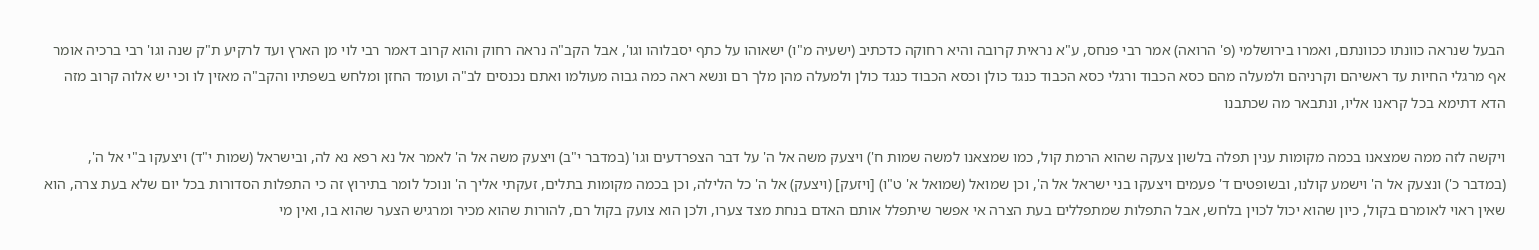הבעל שנראה כוונתו ככוונתם, ואמרו בירושלמי (פ' הרואה) אמר רבי פנחס, ע"א נראית קרובה והיא רחוקה כדכתיב (ישעיה מ"ו) ישאוהו על כתף יסבלוהו וגו', אבל הקב"ה נראה רחוק והוא קרוב דאמר רבי לוי מן הארץ ועד לרקיע ת"ק שנה וגו' רבי ברכיה אומר אף מרגלי החיות עד ראשיהם וקרניהם ולמעלה מהם כסא הכבוד ורגלי כסא הכבוד כנגד כולן וכסא הכבוד כנגד כולן ולמעלה מהן מלך רם ונשא ראה כמה גבוה מעולמו ואתם נכנסים לב"ה ועומד החזן ומלחש בשפתיו והקב"ה מאזין לו וכי יש אלוה קרוב מזה הדא דתימא בכל קראנו אליו, ונתבאר מה שכתבנו

ויקשה לזה ממה שמצאנו בכמה מקומות ענין תפלה בלשון צעקה שהוא הרמת קול, כמו שמצאנו למשה שמות ח') ויצעק משה אל ה' על דבר הצפרדעים וגו' (במדבר י"ב) ויצעק משה אל ה' לאמר אל נא רפא נא לה, ובישראל (שמות י"ד) ויצעקו ב"י אל ה', (במדבר כ') ונצעק אל ה' וישמע קולנו, ובשופטים ד' פעמים ויצעקו בני ישראל אל ה', וכן שמואל (שמואל א' ט"ו) [ויזעק] (ויצעק) אל ה' כל הלילה, וכן בכמה מקומות בתלים, זעקתי אליך ה' ונוכל לומר בתירוץ זה כי התפלות הסדורות בכל יום שלא בעת צרה, הוא שאין ראוי לאומרם בקול, כיון שהוא יכול לכוין בלחש, אבל התפלות שמתפללים בעת הצרה אי אפשר שיתפלל אותם האדם בנחת מצד צערו, ולכן הוא צועק בקול רם, להורות שהוא מכיר ומרגיש הצער שהוא בו, ואין מי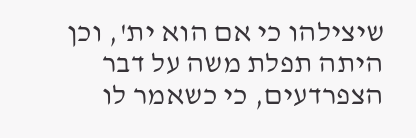שיצילהו כי אם הוא ית', וכן היתה תפלת משה על דבר הצפרדעים, כי כשאמר לו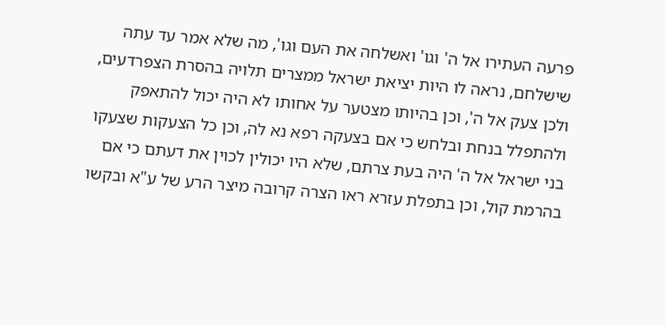פרעה העתירו אל ה' וגו' ואשלחה את העם וגו', מה שלא אמר עד עתה שישלחם, נראה לו היות יציאת ישראל ממצרים תלויה בהסרת הצפרדעים, ולכן צעק אל ה', וכן בהיותו מצטער על אחותו לא היה יכול להתאפק ולהתפלל בנחת ובלחש כי אם בצעקה רפא נא לה, וכן כל הצעקות שצעקו בני ישראל אל ה' היה בעת צרתם, שלא היו יכולין לכוין את דעתם כי אם בהרמת קול, וכן בתפלת עזרא ראו הצרה קרובה מיצר הרע של ע"א ובקשו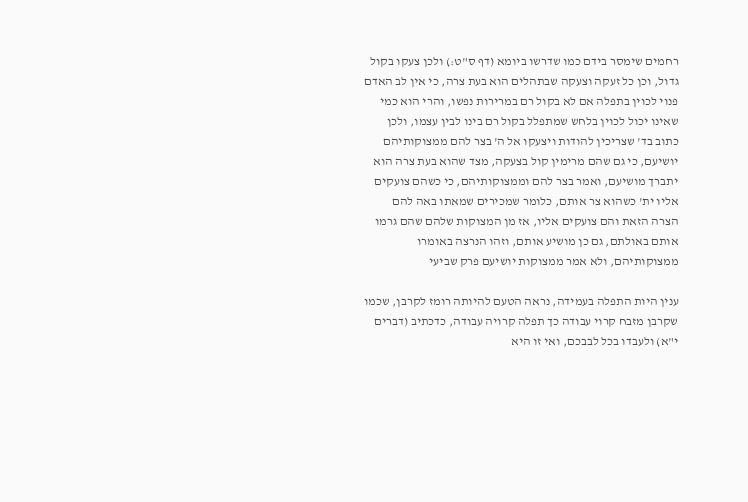רחמים שימסר בידם כמו שדרשו ביומא (דף ס"ט:) ולכן צעקו בקול גדול, וכן כל זעקה וצעקה שבתהלים הוא בעת צרה, כי אין לב האדם פנוי לכוין בתפלה אם לא בקול רם במרירות נפשו, והרי הוא כמי שאינו יכול לכוין בלחש שמתפלל בקול רם בינו לבין עצמו, ולכן כתוב בד' שצריכין להודות ויצעקו אל ה' בצר להם ממצוקותיהם יושיעם, כי גם שהם מרימין קול בצעקה, מצד שהוא בעת צרה הוא יתברך מושיעם, ואמר בצר להם וממצוקותיהם, כי כשהם צועקים אליו ית' כשהוא צר אותם, כלומר שמכירים שמאתו באה להם הצרה הזאת והם צועקים אליו, אז מן המצוקות שלהם שהם גרמו אותם באולתם, גם כן מושיע אותם, וזהו הנרצה באומרו ממצוקותיהם, ולא אמר ממצוקות יושיעם פרק שביעי

ענין היות התפלה בעמידה, נראה הטעם להיותה רומז לקרבן, שכמו שקרבן מזבח קרוי עבודה כך תפלה קרויה עבודה, כדכתיב (דברים י"א) ולעבדו בכל לבבכם, ואי זו היא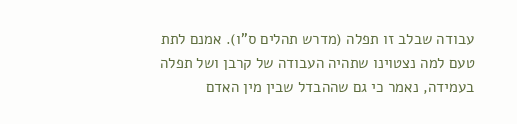עבודה שבלב זו תפלה (מדרש תהלים ס"ו). אמנם לתת טעם למה נצטוינו שתהיה העבודה של קרבן ושל תפלה בעמידה, נאמר כי גם שההבדל שבין מין האדם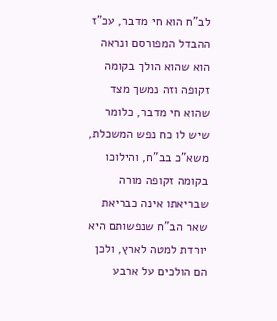לב"ח הוא חי מדבר, עכ"ז ההבדל המפורסם ונראה הוא שהוא הולך בקומה זקופה וזה נמשך מצד שהוא חי מדבר, כלומר שיש לו כח נפש המשכלת, משא"כ בב"ח, והילוכו בקומה זקופה מורה שבריאתו אינה כבריאת שאר הב"ח שנפשותם היא יורדת למטה לארץ, ולכן הם הולכים על ארבע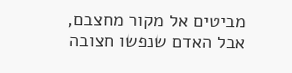מביטים אל מקור מחצבם, אבל האדם שנפשו חצובה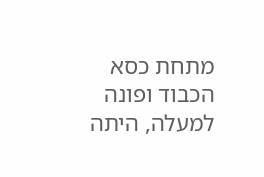מתחת כסא הכבוד ופונה למעלה, היתה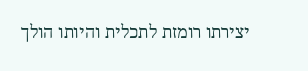יצירתו רומזת לתכלית והיותו הולך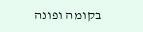בקומה ופונה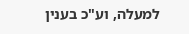למעלה, וע"כ בענין